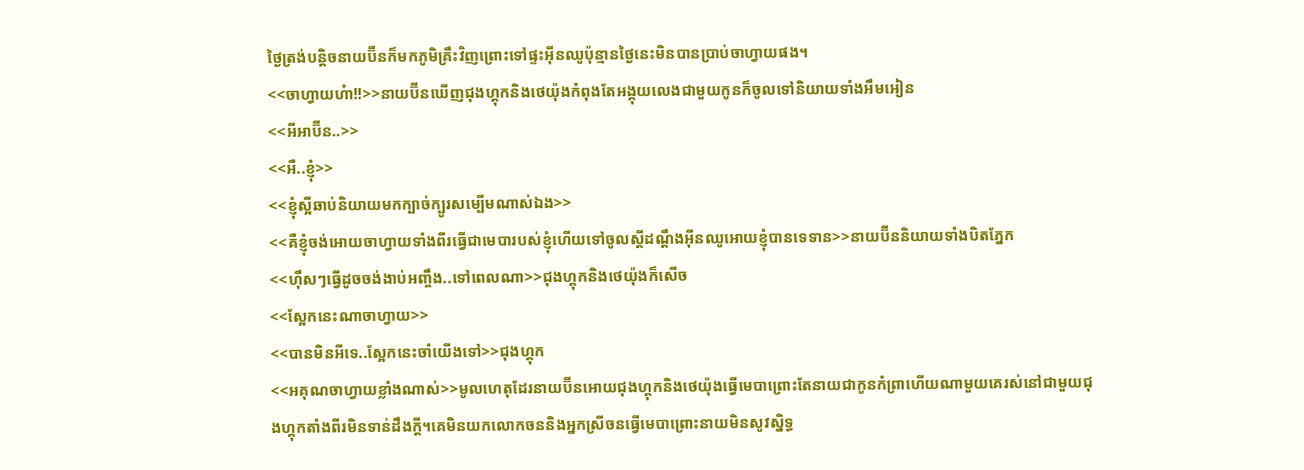ថ្ងៃត្រង់បន្តិចនាយប៊ីនក៏មកភូមិគ្រឹះវិញព្រោះទៅផ្ទះអុីនឈូប៉ុន្មានថ្ងៃនេះមិនបានប្រាប់ចាហ្វាយផង។
<<ចាហ្វាយហ៎ា!!>>នាយប៊ីនឃើញជុងហ្គុកនិងថេយ៉ុងកំពុងតែអង្គុយលេងជាមួយកូនក៏ចូលទៅនិយាយទាំងអឹមអៀន
<<អីអាប៊ីន..>>
<<អឺ..ខ្ញុំ>>
<<ខ្ញុំស្អីឆាប់និយាយមកក្បាច់ក្បូរសម្បើមណាស់ឯង>>
<<គឺខ្ញុំចង់អោយចាហ្វាយទាំងពីរធ្វើជាមេបារបស់ខ្ញុំហើយទៅចូលស្តីដណ្តឹងអុីនឈូអោយខ្ញុំបានទេទាន>>នាយប៊ីននិយាយទាំងបិតភ្នែក
<<ហុឹសៗធ្វើដូចចង់ងាប់អញ្ចឹង..ទៅពេលណា>>ជុងហ្គុកនិងថេយ៉ុងក៏សើច
<<ស្អែកនេះណាចាហ្វាយ>>
<<បានមិនអីទេ..ស្អែកនេះចាំយើងទៅ>>ជុងហ្គុក
<<អគុណចាហ្វាយខ្លាំងណាស់>>មូលហេតុដែរនាយប៊ីនអោយជុងហ្គុកនិងថេយ៉ុងធ្វើមេបាព្រោះតែនាយជាកូនកំព្រាហើយណាមួយគេរស់នៅជាមួយជុងហ្គុកតាំងពីរមិនទាន់ដឹងក្តី។គេមិនយកលោកចននិងអ្នកស្រីចនធ្វើមេបាព្រោះនាយមិនសូវស្និទ្ធ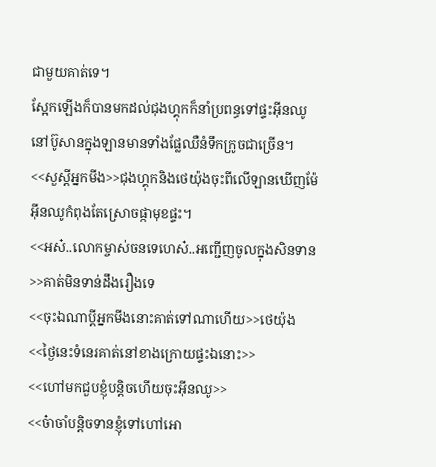ជាមួយគាត់ទេ។
ស្អែកឡើងក៏បានមកដល់ជុងហ្គុកក៏នាំប្រពន្ធទៅផ្ទះអុីនឈូនៅប៊ូសានក្នុងឡានមានទាំងផ្លែឈឺនំទឹកក្រូចជាច្រើន។
<<សួស្តីអ្នកមីង>>ជុងហ្គុកនិងថេយ៉ុងចុះពីលើឡានឃើញម៉ែអុីនឈូកំពុងតែស្រោចផ្កាមុខផ្ទះ។
<<អស៎..លោកម្ចាស់ចនទេហេស៎..អញ្ជើញចូលក្នុងសិនទាន>>គាត់មិនទាន់ដឹងរឿងទេ
<<ចុះឯណាប្តីអ្នកមីងនោះគាត់ទៅណាហើយ>>ថេយ៉ុង
<<ថ្ងៃនេះទំនេរគាត់នៅខាងក្រោយផ្ទះឯនោះ>>
<<ហៅមកជួបខ្ញុំបន្តិចហើយចុះអុីនឈូ>>
<<ច៎ាចាំបន្តិចទានខ្ញុំទៅហៅអោ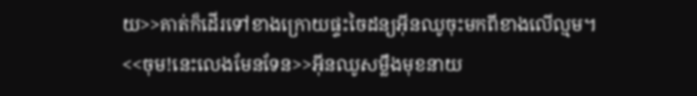យ>>គាត់ក៏ដើរទៅខាងក្រោយផ្ទះចៃដន្យអុីនឈូចុះមកពីខាងលើល្មម។
<<ចុម!នេះលេងមែនទែន>>អុីនឈូសម្លឹងមុខនាយ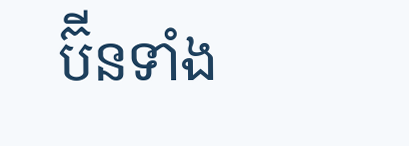ប៊ីនទាំង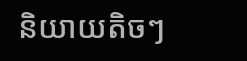និយាយតិចៗ